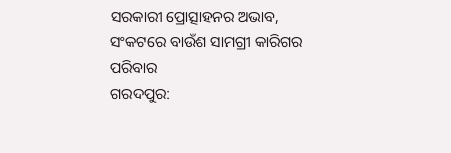ସରକାରୀ ପ୍ରୋତ୍ସାହନର ଅଭାବ, ସଂକଟରେ ବାଉଁଶ ସାମଗ୍ରୀ କାରିଗର ପରିବାର
ଗରଦପୁର: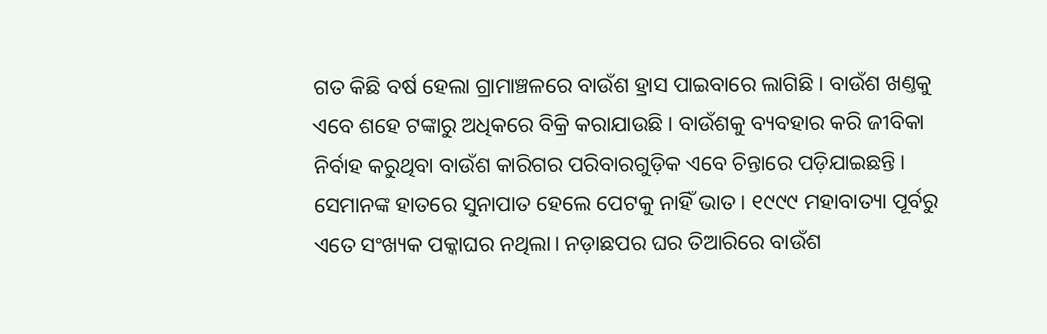ଗତ କିଛି ବର୍ଷ ହେଲା ଗ୍ରାମାଞ୍ଚଳରେ ବାଉଁଶ ହ୍ରାସ ପାଇବାରେ ଲାଗିଛି। ବାଉଁଶ ଖଣ୍ତକୁ ଏବେ ଶହେ ଟଙ୍କାରୁ ଅଧିକରେ ବିକ୍ରି କରାଯାଉଛି। ବାଉଁଶକୁ ବ୍ୟବହାର କରି ଜୀବିକା ନିର୍ବାହ କରୁଥିବା ବାଉଁଶ କାରିଗର ପରିବାରଗୁଡ଼ିକ ଏବେ ଚିନ୍ତାରେ ପଡ଼ିଯାଇଛନ୍ତି। ସେମାନଙ୍କ ହାତରେ ସୁନାପାତ ହେଲେ ପେଟକୁ ନାହିଁ ଭାତ। ୧୯୯୯ ମହାବାତ୍ୟା ପୂର୍ବରୁ ଏତେ ସଂଖ୍ୟକ ପକ୍କାଘର ନଥିଲା। ନଡ଼ାଛପର ଘର ତିଆରିରେ ବାଉଁଶ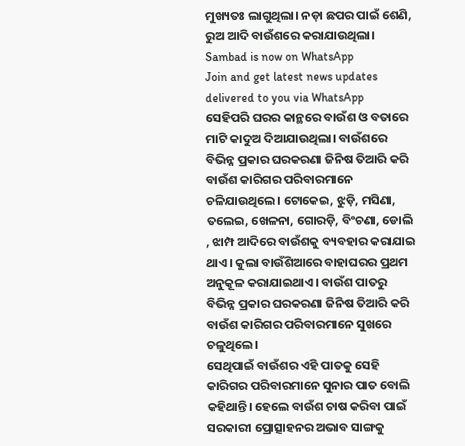ମୁଖ୍ୟତଃ ଲାଗୁଥିଲା। ନଡ଼ା ଛପର ପାଇଁ ଶେଣି, ରୁଅ ଆଦି ବାଉଁଶରେ କରାଯାଉଥିଲା।
Sambad is now on WhatsApp
Join and get latest news updates delivered to you via WhatsApp
ସେହିପରି ଘରର କାନ୍ଥରେ ବାଉଁଶ ଓ ବତାରେ ମାଟି କାଦୁଅ ଦିଆଯାଉଥିଲା। ବାଉଁଶରେ ବିଭିନ୍ନ ପ୍ରକାର ଘରକରଣା ଜିନିଷ ତିଆରି କରି ବାଉଁଶ କାରିଗର ପରିବାରମାନେ ଚଳିଯାଉଥିଲେ। ଟୋକେଇ, ଝୁଡ଼ି, ମସିଣା, ତଲେଇ, ଖେଳନା, ଗୋରଡ଼ି, ବିଂଚଣା, ଡୋଲି , ଝାମ୍ପ ଆଦିରେ ବାଉଁଶକୁ ବ୍ୟବହାର କରାଯାଇ ଥାଏ। କୁଲା ବାଉଁଶିଆରେ ବାହାଘରର ପ୍ରଥମ ଅନୁକୂଳ କରାଯାଇଥାଏ। ବାଉଁଶ ପାତରୁ ବିଭିନ୍ନ ପ୍ରକାର ଘରକରଣା ଜିନିଷ ତିଆରି କରି ବାଉଁଶ କାରିଗର ପରିବାରମାନେ ସୁଖରେ ଚଳୁଥିଲେ।
ସେଥିପାଇଁ ବାଉଁଶର ଏହି ପାତକୁ ସେହି କାରିଗର ପରିବାରମାନେ ସୁନାର ପାତ ବୋଲି କହିଥାନ୍ତି। ହେଲେ ବାଉଁଶ ଚାଷ କରିବା ପାଇଁ ସରକାରୀ ପ୍ରୋତ୍ସାହନର ଅଭାବ ସାଙ୍ଗକୁ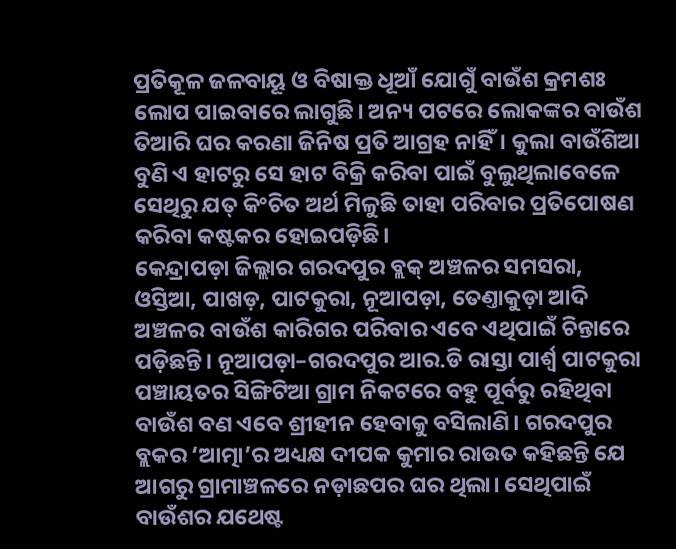ପ୍ରତିକୂଳ ଜଳବାୟୂ ଓ ବିଷାକ୍ତ ଧୂଆଁ ଯୋଗୁଁ ବାଉଁଶ କ୍ରମଶଃ ଲୋପ ପାଇବାରେ ଲାଗୁଛି। ଅନ୍ୟ ପଟରେ ଲୋକଙ୍କର ବାଉଁଶ ତିଆରି ଘର କରଣା ଜିନିଷ ପ୍ରତି ଆଗ୍ରହ ନାହିଁ। କୁଲା ବାଉଁଶିଆ ବୁଣି ଏ ହାଟରୁ ସେ ହାଟ ବିକ୍ରି କରିବା ପାଇଁ ବୁଲୁଥିଲାବେଳେ ସେଥିରୁ ଯତ୍ କିଂଚିତ ଅର୍ଥ ମିଳୁଛି ତାହା ପରିବାର ପ୍ରତିପୋଷଣ କରିବା କଷ୍ଟକର ହୋଇପଡ଼ିଛି।
କେନ୍ଦ୍ରାପଡ଼ା ଜିଲ୍ଲାର ଗରଦପୁର ବ୍ଲକ୍ ଅଞ୍ଚଳର ସମସରା, ଓସ୍ତିଆ, ପାଖଡ଼, ପାଟକୁରା, ନୂଆପଡ଼ା, ତେଣ୍ତାକୁଡ଼ା ଆଦି ଅଞ୍ଚଳର ବାଉଁଶ କାରିଗର ପରିବାର ଏବେ ଏଥିପାଇଁ ଚିନ୍ତାରେ ପଡ଼ିଛନ୍ତି। ନୂଆପଡ଼ା–ଗରଦପୁର ଆର.ଡି ରାସ୍ତା ପାର୍ଶ୍ବ ପାଟକୁରା ପଞ୍ଚାୟତର ସିଙ୍ଗିଟିଆ ଗ୍ରାମ ନିକଟରେ ବହୁ ପୂର୍ବରୁ ରହିଥିବା ବାଉଁଶ ବଣ ଏବେ ଶ୍ରୀହୀନ ହେବାକୁ ବସିଲାଣି। ଗରଦପୁର ବ୍ଲକର ‘ଆତ୍ମା’ର ଅଧ୍ୟକ୍ଷ ଦୀପକ କୁମାର ରାଉତ କହିଛନ୍ତି ଯେ ଆଗରୁ ଗ୍ରାମାଞ୍ଚଳରେ ନଡ଼ାଛପର ଘର ଥିଲା। ସେଥିପାଇଁ ବାଉଁଶର ଯଥେଷ୍ଟ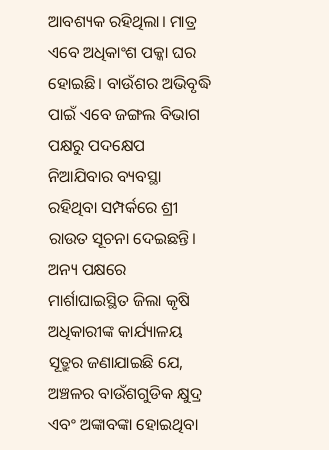ଆବଶ୍ୟକ ରହିଥିଲା। ମାତ୍ର ଏବେ ଅଧିକାଂଶ ପକ୍କା ଘର ହୋଇଛି। ବାଉଁଶର ଅଭିବୃଦ୍ଧି ପାଇଁ ଏବେ ଜଙ୍ଗଲ ବିଭାଗ ପକ୍ଷରୁ ପଦକ୍ଷେପ ନିଆଯିବାର ବ୍ୟବସ୍ଥା ରହିଥିବା ସମ୍ପର୍କରେ ଶ୍ରୀ ରାଉତ ସୂଚନା ଦେଇଛନ୍ତି।
ଅନ୍ୟ ପକ୍ଷରେ ମାର୍ଶାଘାଇସ୍ଥିତ ଜିଲା କୃଷି ଅଧିକାରୀଙ୍କ କାର୍ଯ୍ୟାଳୟ ସୂତ୍ରୁର ଜଣାଯାଇଛି ଯେ, ଅଞ୍ଚଳର ବାଉଁଶଗୁଡିକ କ୍ଷୁଦ୍ର ଏବଂ ଅଙ୍କାବଙ୍କା ହୋଇଥିବା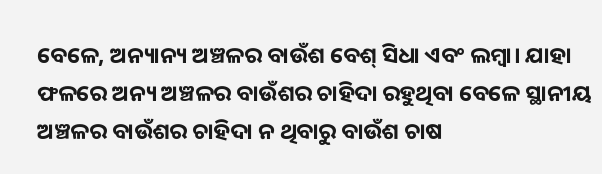ବେଳେ, ଅନ୍ୟାନ୍ୟ ଅଞ୍ଚଳର ବାଉଁଶ ବେଶ୍ ସିଧା ଏବଂ ଲମ୍ବା। ଯାହା ଫଳରେ ଅନ୍ୟ ଅଞ୍ଚଳର ବାଉଁଶର ଚାହିଦା ରହୁଥିବା ବେଳେ ସ୍ଥାନୀୟ ଅଞ୍ଚଳର ବାଉଁଶର ଚାହିଦା ନ ଥିବାରୁ ବାଉଁଶ ଚାଷ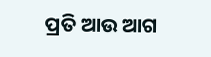ପ୍ରତି ଆଉ ଆଗ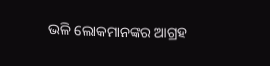ଭଳି ଲୋକମାନଙ୍କର ଆଗ୍ରହ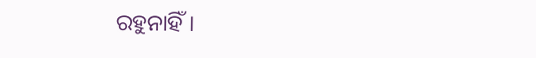ରହୁନାହିଁ।